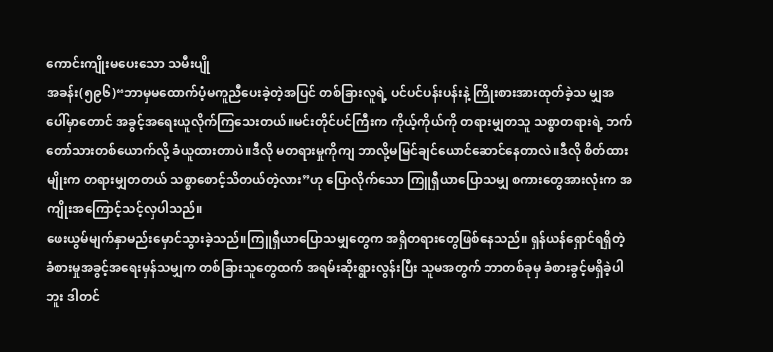ကောင်းကျိုးမပေးသော သမီးပျို
အခန်း(၅၉၆)“ဘာမှမထောက်ပံ့မကူညီပေးခဲ့တဲ့အပြင် တစ်ခြားလူရဲ့ ပင်ပင်ပန်းပန်းနဲ့ ကြိုးစားအားထုတ်ခဲ့သ မျှအပေါ်မှာတောင် အခွင့်အရေးယူလိုက်ကြသေးတယ်။မင်းတိုင်ပင်ကြီးက ကိုယ့်ကိုယ်ကို တရားမျှတသူ သစ္စာတရားရဲ့ ဘက်တော်သားတစ်ယောက်လို့ ခံယူထားတာပဲ။ဒီလို မတရားမှုကိုကျ ဘာလို့မမြင်ချင်ယောင်ဆောင်နေတာလဲ။ဒီလို စိတ်ထားမျိုးက တရားမျှတတယ် သစ္စာစောင့်သိတယ်တဲ့လား”ဟု ပြောလိုက်သော ကြူရှီယာပြောသမျှ စကားတွေအားလုံးက အကျိုးအကြောင့်သင့်လှပါသည်။
ဖေးယွမ်မျက်နှာမည်းမှောင်သွားခဲ့သည်။ကြူရှီယာပြောသမျှတွေက အရှိတရားတွေဖြစ်နေသည်။ ရှန်ယန်ရှောင်ရရှိတဲ့ ခံစားမှုအခွင့်အရေးမှန်သမျှက တစ်ခြားသူတွေထက် အရမ်းဆိုးရွားလွန်းပြီး သူမအတွက် ဘာတစ်ခုမှ ခံစားခွင့်မရှိခဲ့ပါဘူး ဒါတင်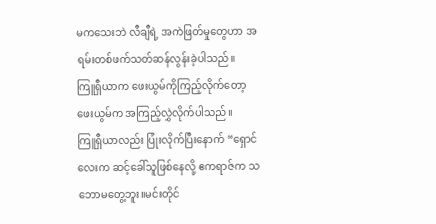မကသေးဘဲ လီချီရဲ့ အကဲဖြတ်မှုတွေဟာ အရမ်းတစ်ဖက်သတ်ဆန်လွန်းခဲ့ပါသည်။
ကြူရှီယာက ဖေးယွမ်ကိုကြည့်လိုက်တော့ ဖေးယွမ်က အကြည့်လွှဲလိုက်ပါသည်။
ကြူရှီယာလည်း ပြုံးလိုက်ပြီးနောက် “ရှောင်လေးက ဆင့်ခေါ်သူဖြစ်နေလို့ ဧကရာဇ်က သဘောမတွေ့ဘူး။မင်းတိုင်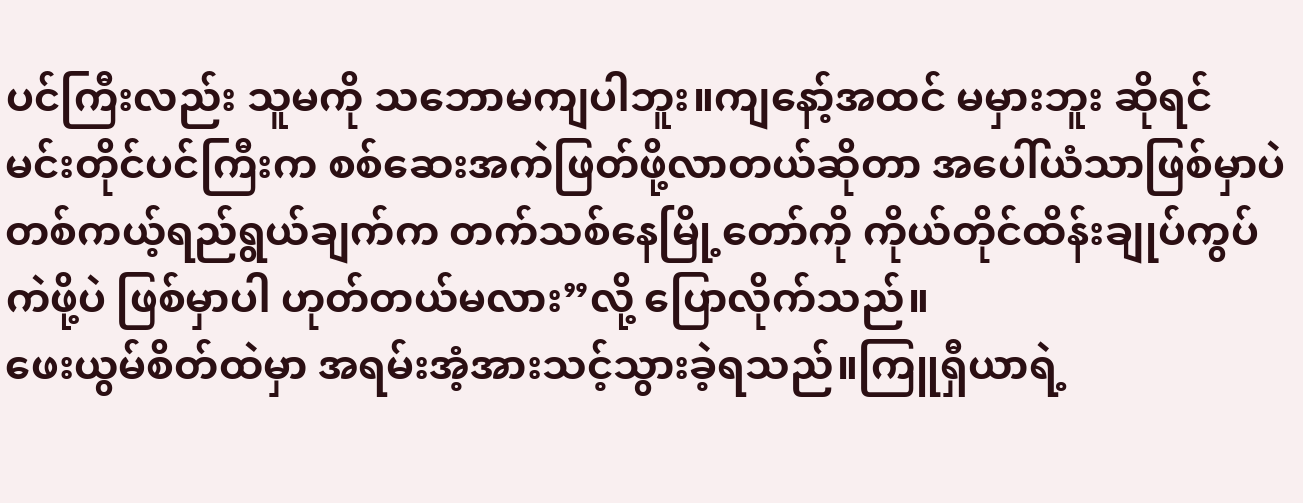ပင်ကြီးလည်း သူမကို သဘောမကျပါဘူး။ကျနော့်အထင် မမှားဘူး ဆိုရင် မင်းတိုင်ပင်ကြီးက စစ်ဆေးအကဲဖြတ်ဖို့လာတယ်ဆိုတာ အပေါ်ယံသာဖြစ်မှာပဲ တစ်ကယ့်ရည်ရွယ်ချက်က တက်သစ်နေမြို့တော်ကို ကိုယ်တိုင်ထိန်းချုပ်ကွပ်ကဲဖို့ပဲ ဖြစ်မှာပါ ဟုတ်တယ်မလား”လို့ ပြောလိုက်သည်။
ဖေးယွမ်စိတ်ထဲမှာ အရမ်းအံ့အားသင့်သွားခဲ့ရသည်။ကြူရှီယာရဲ့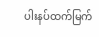ပါးနပ်ထက်မြက်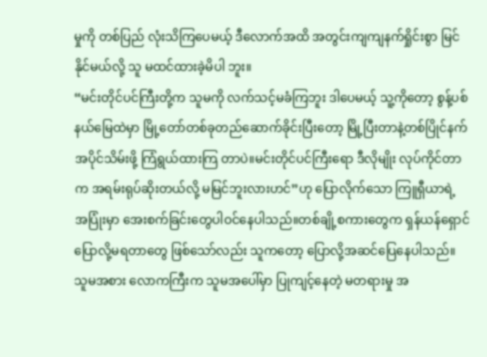မှုကို တစ်ပြည် လုံးသိကြပေမယ့် ဒီလောက်အထိ အတွင်းကျကျနက်ရှိုင်းစွာ မြင်နိုင်မယ်လို့ သူ မထင်ထားခဲ့မိပါ ဘူး။
“မင်းတိုင်ပင်ကြီးတို့က သူမကို လက်သင့်မခံကြဘူး ဒါပေမယ့် သူ့ကိုတော့ စွန့်ပစ်နယ်မြေထဲမှာ မြို့တော်တစ်ခုတည်ဆောက်ခိုင်းပြီးတော့ မြို့ပြီးတာနဲ့တစ်ပြိုင်နက် အပိုင်သိမ်းဖို့ ကြံရွယ်ထားကြ တာပဲ။မင်းတိုင်ပင်ကြီးရော ဒီလိုမျိုး လုပ်ကိုင်တာက အရမ်းရုပ်ဆိုးတယ်လို့ မမြင်ဘူးလားဟင်”ဟု ပြောလိုက်သော ကြူရှီယာရဲ့ အပြုံးမှာ အေးစက်ခြင်းတွေပါဝင်နေပါသည်။တစ်ချို့စကားတွေက ရှန်ယန်ရှောင် ပြောလို့မရတာတွေ ဖြစ်သော်လည်း သူကတော့ ပြောလို့အဆင်ပြေနေပါသည်။
သူမအစား လောကကြီးက သူမအပေါ်မှာ ပြုကျင့်နေတဲ့ မတရားမှု အ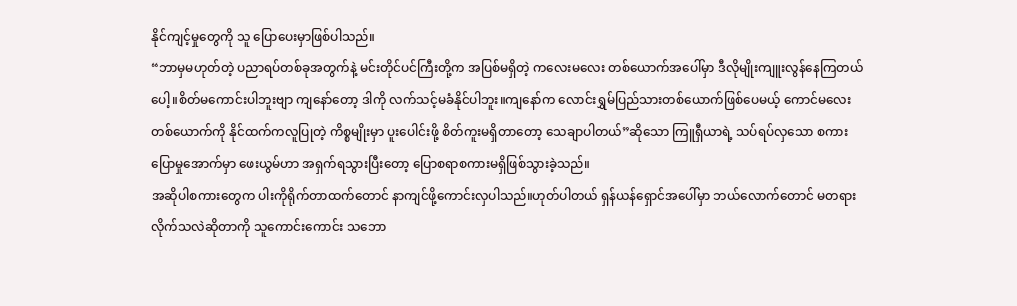နိုင်ကျင့်မှုတွေကို သူ ပြောပေးမှာဖြစ်ပါသည်။
“ဘာမှမဟုတ်တဲ့ ပညာရပ်တစ်ခုအတွက်နဲ့ မင်းတိုင်ပင်ကြီးတို့က အပြစ်မရှိတဲ့ ကလေးမလေး တစ်ယောက်အပေါ်မှာ ဒီလိုမျိုးကျူးလွန်နေကြတယ်ပေါ့။စိတ်မကောင်းပါဘူးဗျာ ကျနော်တော့ ဒါကို လက်သင့်မခံနိုင်ပါဘူး။ကျနော်က လောင်းရွှမ်ပြည်သားတစ်ယောက်ဖြစ်ပေမယ့် ကောင်မလေးတစ်ယောက်ကို နိုင်ထက်ကလူပြုတဲ့ ကိစ္စမျိုးမှာ ပူးပေါင်းဖို့ စိတ်ကူးမရှိတာတော့ သေချာပါတယ်”ဆိုသော ကြူရှီယာရဲ့ သပ်ရပ်လှသော စကားပြောမှုအောက်မှာ ဖေးယွမ်ဟာ အရှက်ရသွားပြီးတော့ ပြောစရာစကားမရှိဖြစ်သွားခဲ့သည်။
အဆိုပါစကားတွေက ပါးကိုရိုက်တာထက်တောင် နာကျင်ဖို့ကောင်းလှပါသည်။ဟုတ်ပါတယ် ရှန်ယန်ရှောင်အပေါ်မှာ ဘယ်လောက်တောင် မတရားလိုက်သလဲဆိုတာကို သူကောင်းကောင်း သဘော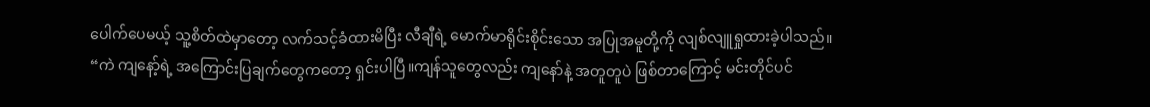ပေါက်ပေမယ့် သူ့စိတ်ထဲမှာတော့ လက်သင့်ခံထားမိပြီး လီချီရဲ့ မောက်မာရိုင်းစိုင်းသော အပြုအမူတို့ကို လျစ်လျူရှုထားခဲ့ပါသည်။
“ကဲ ကျနော့်ရဲ့ အကြောင်းပြချက်တွေကတော့ ရှင်းပါပြီ။ကျန်သူတွေလည်း ကျနော်နဲ့ အတူတူပဲ ဖြစ်တာကြောင့် မင်းတိုင်ပင်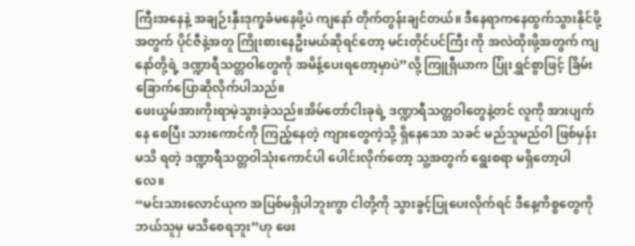ကြီးအနေနဲ့ အချဉ်းနှီးဒုက္ခခံမနေဖို့ပဲ ကျနော် တိုက်တွန်းချင်တယ်။ ဒီနေရာကနေထွက်သွားနိုင်ဖို့အတွက် ပိုင်ဇီနဲ့အတူ ကြိုးစားနေဦးမယ်ဆိုရင်တော့ မင်းတိုင်ပင်ကြီး ကို အလဲထိုးဖို့အတွက် ကျနော်တို့ရဲ့ ဒဏ္ဍာရီသတ္တဝါတွေကို အမိန့်ပေးရတော့မှာပဲ”လို့ ကြူရှီယာက ပြုံးရွှင်စွာဖြင့် ခြိမ်းခြောက်ပြောဆိုလိုက်ပါသည်။
ဖေးယွမ်အားကိုးရာမဲ့သွားခဲ့သည်။အိမ်တော်ငါးခုရဲ့ ဒဏ္ဍာရီသတ္တဝါတွေနဲ့တင် လူကို အားပျက်နေ စေပြီး သားကောင်ကို ကြည့်နေတဲ့ ကျားတွေကဲ့သို့ ရှိနေသော သခင် မည်သူမည်ဝါ ဖြစ်မှန်းမသိ ရတဲ့ ဒဏ္ဍာရီသတ္တဝါသုံးကောင်ပါ ပေါင်းလိုက်တော့ သူ့အတွက် ရွေးစရာ မရှိတော့ပါလေ။
“မင်းသားလောင်ယုက အပြစ်မရှိပါဘူးကွာ ငါတို့ကို သွားခွင့်ပြုပေးလိုက်ရင် ဒီနေ့ကိစ္စတွေကို ဘယ်သူမှ မသိစေရဘူး”ဟု ဖေး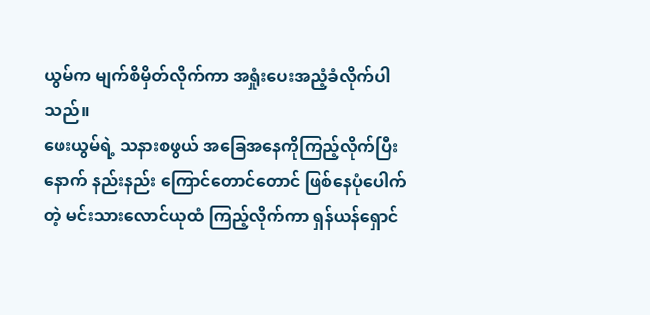ယွမ်က မျက်စိမှိတ်လိုက်ကာ အရှုံးပေးအညံ့ခံလိုက်ပါသည်။
ဖေးယွမ်ရဲ့ သနားစဖွယ် အခြေအနေကိုကြည့်လိုက်ပြီးနောက် နည်းနည်း ကြောင်တောင်တောင် ဖြစ်နေပုံပေါက်တဲ့ မင်းသားလောင်ယုထံ ကြည့်လိုက်ကာ ရှန်ယန်ရှောင်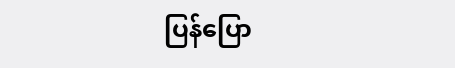ပြန်ပြော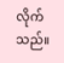လိုက်သည်။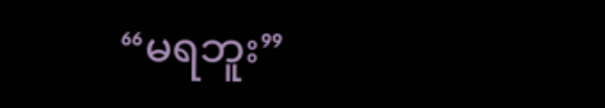“မရဘူး”